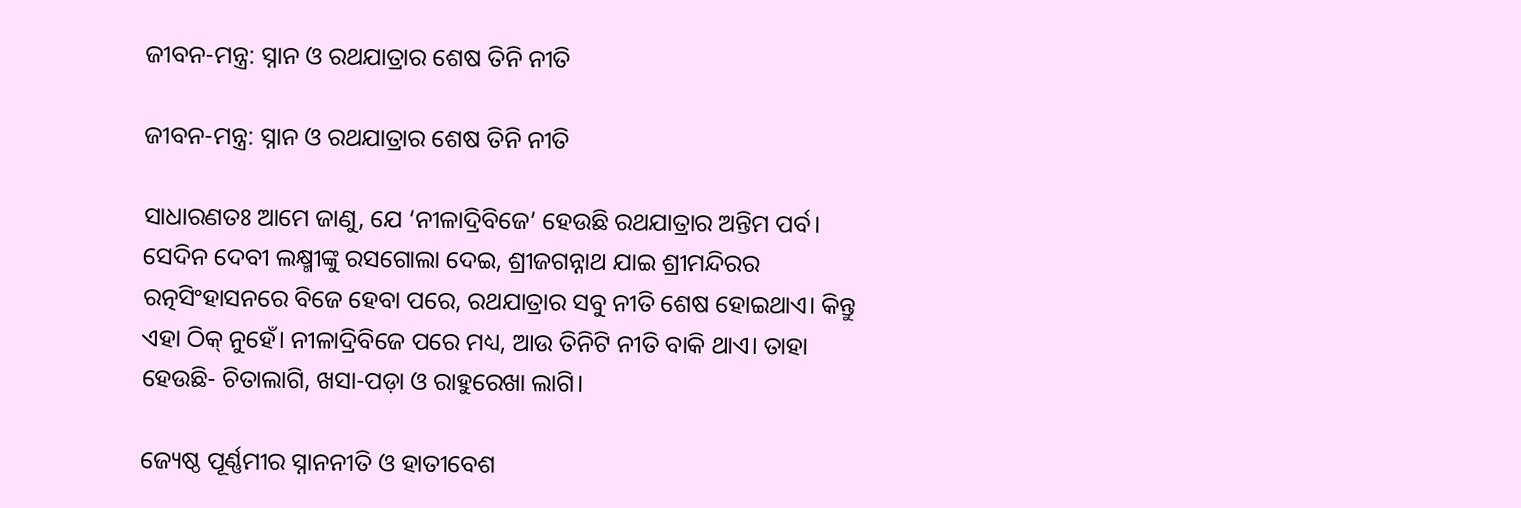ଜୀବନ-ମନ୍ତ୍ର: ସ୍ନାନ ଓ ରଥଯାତ୍ରାର ଶେଷ ତିନି ନୀତି

ଜୀବନ-ମନ୍ତ୍ର: ସ୍ନାନ ଓ ରଥଯାତ୍ରାର ଶେଷ ତିନି ନୀତି

ସାଧାରଣତଃ ଆମେ ଜାଣୁ, ଯେ ‘ନୀଳାଦ୍ରିବିଜେ’ ହେଉଛି ରଥଯାତ୍ରାର ଅନ୍ତିମ ପର୍ବ। ସେଦିନ ଦେବୀ ଲକ୍ଷ୍ମୀଙ୍କୁ ରସଗୋଲା ଦେଇ, ଶ୍ରୀଜଗନ୍ନାଥ ଯାଇ ଶ୍ରୀମନ୍ଦିରର ରତ୍ନସିଂହାସନରେ ବିଜେ ହେବା ପରେ, ରଥଯାତ୍ରାର ସବୁ ନୀତି ଶେଷ ହୋଇଥାଏ। କିନ୍ତୁ ଏହା ଠିକ୍ ନୁହେଁ। ନୀଳାଦ୍ରିବିଜେ ପରେ ମଧ୍ୟ, ଆଉ ତିନିଟି ନୀତି ବାକି ଥାଏ। ତାହା ହେଉଛି- ଚିତାଲାଗି, ଖସା-ପଡ଼ା ଓ ରାହୁରେଖା ଲାଗି।

ଜ୍ୟେଷ୍ଠ ପୂର୍ଣ୍ଣମୀର ସ୍ନାନନୀତି ଓ ହାତୀବେଶ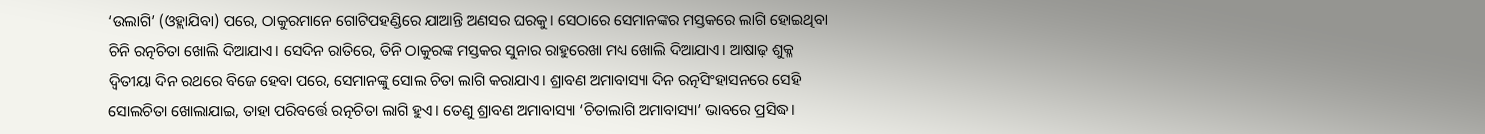‘ଉଲାଗି’ (ଓହ୍ଲାଯିବା) ପରେ, ଠାକୁରମାନେ ଗୋଟିପହଣ୍ଡିରେ ଯାଆନ୍ତି ଅଣସର ଘରକୁ। ସେଠାରେ ସେମାନଙ୍କର ମସ୍ତକରେ ଲାଗି ହୋଇଥିବା ଚିନି ରତ୍ନଚିତା ଖୋଲି ଦିଆଯାଏ। ସେଦିନ ରାତିରେ, ତିନି ଠାକୁରଙ୍କ ମସ୍ତକର ସୁନାର ରାହୁରେଖା ମଧ୍ୟ ଖୋଲି ଦିଆଯାଏ। ଆଷାଢ଼ ଶୁକ୍ଳ ଦ୍ୱିତୀୟା ଦିନ ରଥରେ ବିଜେ ହେବା ପରେ, ସେମାନଙ୍କୁ ସୋଲ ଚିତା ଲାଗି କରାଯାଏ। ଶ୍ରାବଣ ଅମାବାସ୍ୟା ଦିନ ରତ୍ନସିଂହାସନରେ ସେହି ସୋଲଚିତା ଖୋଲାଯାଇ, ତାହା ପରିବର୍ତ୍ତେ ରତ୍ନଚିତା ଲାଗି ହୁଏ। ତେଣୁ ଶ୍ରାବଣ ଅମାବାସ୍ୟା ‘ଚିତାଲାଗି ଅମାବାସ୍ୟା’ ଭାବରେ ପ୍ରସିଦ୍ଧ।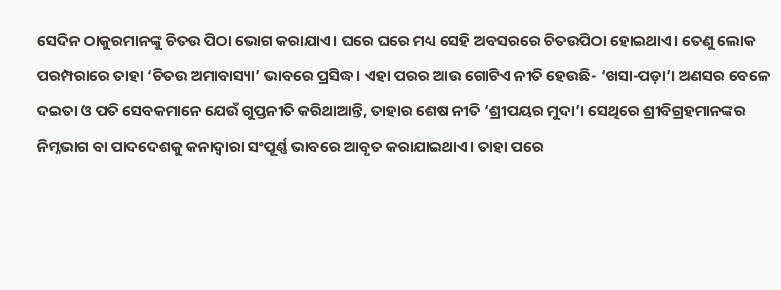ସେଦିନ ଠାକୁରମାନଙ୍କୁ ଚିତଉ ପିଠା ଭୋଗ କରାଯାଏ। ଘରେ ଘରେ ମଧ୍ୟ ସେହି ଅବସରରେ ଚିତଉପିଠା ହୋଇଥାଏ। ତେଣୁ ଲୋକ ପରମ୍ପରାରେ ତାହା ‘ଚିତଉ ଅମାବାସ୍ୟା’ ଭାବରେ ପ୍ରସିଦ୍ଧ। ଏହା ପରର ଆଉ ଗୋଟିଏ ନୀତି ହେଉଛି- ‘ଖସା-ପଡ଼ା’। ଅଣସର ବେଳେ ଦଇତା ଓ ପତି ସେବକମାନେ ଯେଉଁ ଗୁପ୍ତନୀତି କରିଥାଆନ୍ତି, ତାହାର ଶେଷ ନୀତି ‘ଶ୍ରୀପୟର ମୁଦା’। ସେଥିରେ ଶ୍ରୀବିଗ୍ରହମାନଙ୍କର ନିମ୍ନଭାଗ ବା ପାଦଦେଶକୁ କନାଦ୍ୱାରା ସଂପୂର୍ଣ୍ଣ ଭାବରେ ଆବୃତ କରାଯାଇଥାଏ। ତାହା ପରେ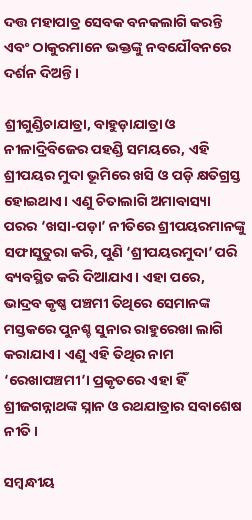ଦତ୍ତ ମହାପାତ୍ର ସେବକ ବନକଲାଗି କରନ୍ତି ଏବଂ ଠାକୁରମାନେ ଭକ୍ତଙ୍କୁ ନବଯୌବନରେ ଦର୍ଶନ ଦିଅନ୍ତି।

ଶ୍ରୀଗୁଣ୍ଡିଚାଯାତ୍ରା, ବାହୁଡ଼ାଯାତ୍ରା ଓ ନୀଳାଦ୍ରିବିଜେର ପହଣ୍ଡି ସମୟରେ, ଏହି ଶ୍ରୀପୟର ମୁଦା ଭୂମିରେ ଖସି ଓ ପଡ଼ି କ୍ଷତିଗ୍ରସ୍ତ ହୋଇଥାଏ। ଏଣୁ ଚିତାଲାଗି ଅମାବାସ୍ୟା ପରର ‘ଖସା-ପଡ଼ା’ ନୀତିରେ ଶ୍ରୀପୟରମାନଙ୍କୁ ସଫାସୁତୁରା କରି, ପୁଣି ‘ଶ୍ରୀପୟରମୁଦା’ ପରି ବ୍ୟବସ୍ଥିତ କରି ଦିଆଯାଏ। ଏହା ପରେ, ଭାଦ୍ରବ କୃଷ୍ଣ ପଞ୍ଚମୀ ତିଥିରେ ସେମାନଙ୍କ ମସ୍ତକରେ ପୁନଶ୍ଚ ସୁନାର ରାହୁରେଖା ଲାଗି କରାଯାଏ। ଏଣୁ ଏହି ତିଥିର ନାମ ‘ରେଖାପଞ୍ଚମୀ’। ପ୍ରକୃତରେ ଏହା ହିଁ ଶ୍ରୀଜଗନ୍ନାଥଙ୍କ ସ୍ନାନ ଓ ରଥଯାତ୍ରାର ସବାଶେଷ ନୀତି।

ସମ୍ବନ୍ଧୀୟ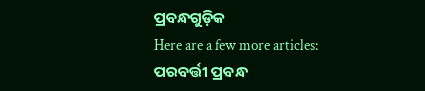ପ୍ରବନ୍ଧଗୁଡ଼ିକ
Here are a few more articles:
ପରବର୍ତ୍ତୀ ପ୍ରବନ୍ଧ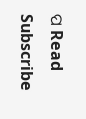ପ Read
Subscribe